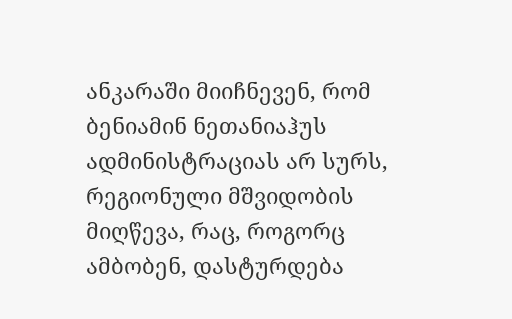ანკარაში მიიჩნევენ, რომ ბენიამინ ნეთანიაჰუს ადმინისტრაციას არ სურს, რეგიონული მშვიდობის მიღწევა, რაც, როგორც ამბობენ, დასტურდება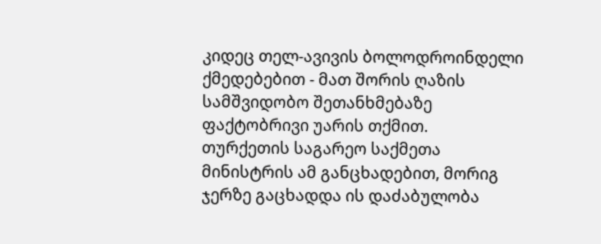კიდეც თელ-ავივის ბოლოდროინდელი ქმედებებით - მათ შორის ღაზის სამშვიდობო შეთანხმებაზე ფაქტობრივი უარის თქმით.
თურქეთის საგარეო საქმეთა მინისტრის ამ განცხადებით, მორიგ ჯერზე გაცხადდა ის დაძაბულობა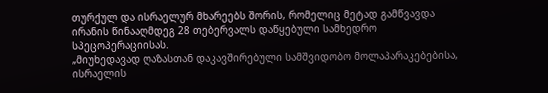თურქულ და ისრაელურ მხარეებს შორის, რომელიც მეტად გამწვავდა ირანის წინააღმდეგ 28 თებერვალს დაწყებული სამხედრო სპეცოპერაციისას.
„მიუხედავად ღაზასთან დაკავშირებული სამშვიდობო მოლაპარაკებებისა, ისრაელის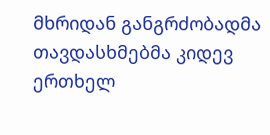მხრიდან განგრძობადმა თავდასხმებმა კიდევ ერთხელ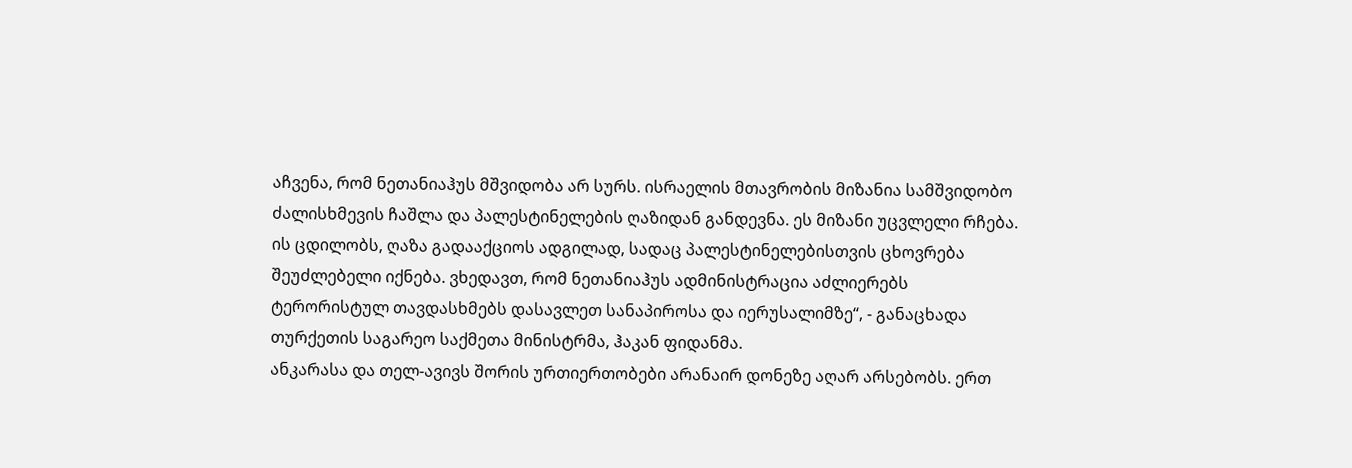აჩვენა, რომ ნეთანიაჰუს მშვიდობა არ სურს. ისრაელის მთავრობის მიზანია სამშვიდობო ძალისხმევის ჩაშლა და პალესტინელების ღაზიდან განდევნა. ეს მიზანი უცვლელი რჩება. ის ცდილობს, ღაზა გადააქციოს ადგილად, სადაც პალესტინელებისთვის ცხოვრება შეუძლებელი იქნება. ვხედავთ, რომ ნეთანიაჰუს ადმინისტრაცია აძლიერებს ტერორისტულ თავდასხმებს დასავლეთ სანაპიროსა და იერუსალიმზე“, - განაცხადა თურქეთის საგარეო საქმეთა მინისტრმა, ჰაკან ფიდანმა.
ანკარასა და თელ-ავივს შორის ურთიერთობები არანაირ დონეზე აღარ არსებობს. ერთ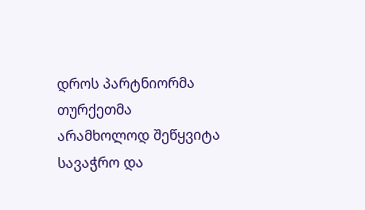დროს პარტნიორმა თურქეთმა არამხოლოდ შეწყვიტა სავაჭრო და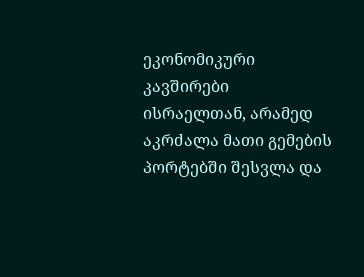ეკონომიკური კავშირები ისრაელთან, არამედ აკრძალა მათი გემების პორტებში შესვლა და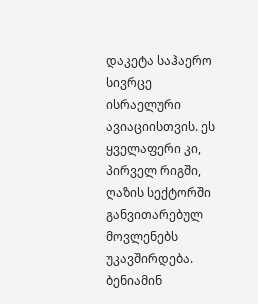დაკეტა საჰაერო სივრცე ისრაელური ავიაციისთვის. ეს ყველაფერი კი, პირველ რიგში, ღაზის სექტორში განვითარებულ მოვლენებს უკავშირდება.
ბენიამინ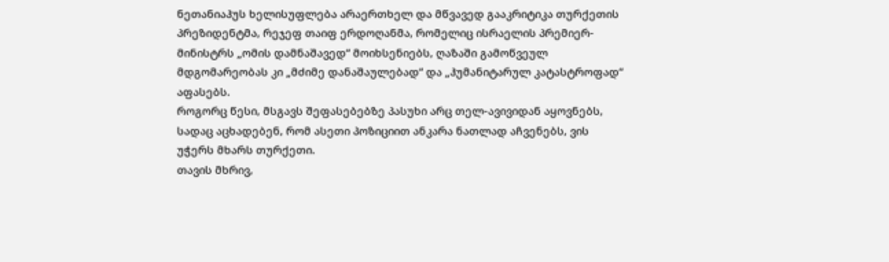ნეთანიაჰუს ხელისუფლება არაერთხელ და მწვავედ გააკრიტიკა თურქეთის პრეზიდენტმა, რეჯეფ თაიფ ერდოღანმა, რომელიც ისრაელის პრემიერ-მინისტრს „ომის დამნაშავედ“ მოიხსენიებს, ღაზაში გამოწვეულ მდგომარეობას კი „მძიმე დანაშაულებად“ და „ჰუმანიტარულ კატასტროფად“ აფასებს.
როგორც წესი, მსგავს შეფასებებზე პასუხი არც თელ-ავივიდან აყოვნებს, სადაც აცხადებენ, რომ ასეთი პოზიციით ანკარა ნათლად აჩვენებს, ვის უჭერს მხარს თურქეთი.
თავის მხრივ,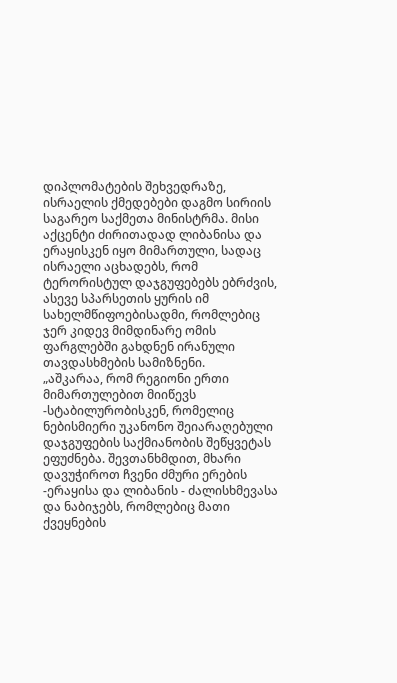დიპლომატების შეხვედრაზე, ისრაელის ქმედებები დაგმო სირიის საგარეო საქმეთა მინისტრმა. მისი აქცენტი ძირითადად ლიბანისა და ერაყისკენ იყო მიმართული, სადაც ისრაელი აცხადებს, რომ ტერორისტულ დაჯგუფებებს ებრძვის, ასევე სპარსეთის ყურის იმ სახელმწიფოებისადმი, რომლებიც ჯერ კიდევ მიმდინარე ომის ფარგლებში გახდნენ ირანული თავდასხმების სამიზნენი.
„აშკარაა, რომ რეგიონი ერთი მიმართულებით მიიწევს -სტაბილურობისკენ, რომელიც ნებისმიერი უკანონო შეიარაღებული დაჯგუფების საქმიანობის შეწყვეტას ეფუძნება. შევთანხმდით, მხარი დავუჭიროთ ჩვენი ძმური ერების -ერაყისა და ლიბანის - ძალისხმევასა და ნაბიჯებს, რომლებიც მათი ქვეყნების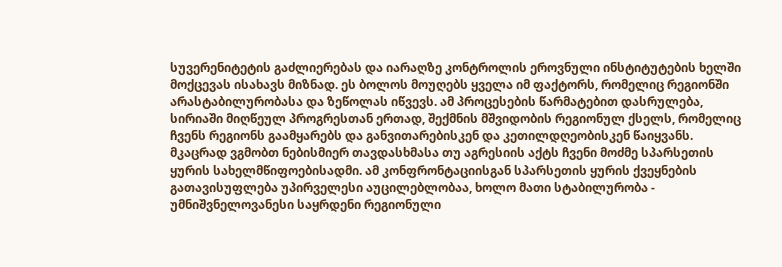სუვერენიტეტის გაძლიერებას და იარაღზე კონტროლის ეროვნული ინსტიტუტების ხელში მოქცევას ისახავს მიზნად. ეს ბოლოს მოუღებს ყველა იმ ფაქტორს, რომელიც რეგიონში არასტაბილურობასა და ზეწოლას იწვევს. ამ პროცესების წარმატებით დასრულება, სირიაში მიღწეულ პროგრესთან ერთად, შექმნის მშვიდობის რეგიონულ ქსელს, რომელიც ჩვენს რეგიონს გაამყარებს და განვითარებისკენ და კეთილდღეობისკენ წაიყვანს.
მკაცრად ვგმობთ ნებისმიერ თავდასხმასა თუ აგრესიის აქტს ჩვენი მოძმე სპარსეთის ყურის სახელმწიფოებისადმი. ამ კონფრონტაციისგან სპარსეთის ყურის ქვეყნების გათავისუფლება უპირველესი აუცილებლობაა, ხოლო მათი სტაბილურობა - უმნიშვნელოვანესი საყრდენი რეგიონული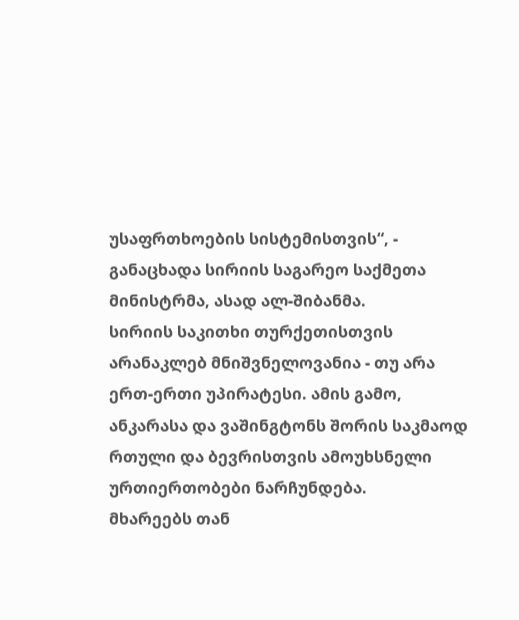უსაფრთხოების სისტემისთვის“, - განაცხადა სირიის საგარეო საქმეთა მინისტრმა, ასად ალ-შიბანმა.
სირიის საკითხი თურქეთისთვის არანაკლებ მნიშვნელოვანია - თუ არა ერთ-ერთი უპირატესი. ამის გამო, ანკარასა და ვაშინგტონს შორის საკმაოდ რთული და ბევრისთვის ამოუხსნელი ურთიერთობები ნარჩუნდება.
მხარეებს თან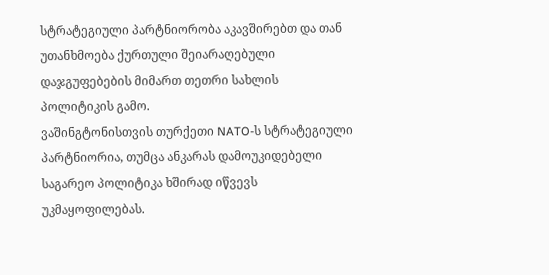სტრატეგიული პარტნიორობა აკავშირებთ და თან უთანხმოება ქურთული შეიარაღებული დაჯგუფებების მიმართ თეთრი სახლის პოლიტიკის გამო.
ვაშინგტონისთვის თურქეთი NATO-ს სტრატეგიული პარტნიორია, თუმცა ანკარას დამოუკიდებელი საგარეო პოლიტიკა ხშირად იწვევს უკმაყოფილებას.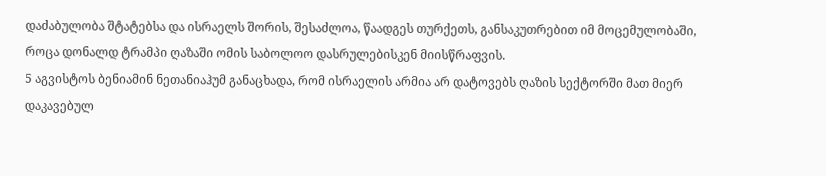დაძაბულობა შტატებსა და ისრაელს შორის, შესაძლოა, წაადგეს თურქეთს, განსაკუთრებით იმ მოცემულობაში, როცა დონალდ ტრამპი ღაზაში ომის საბოლოო დასრულებისკენ მიისწრაფვის.
5 აგვისტოს ბენიამინ ნეთანიაჰუმ განაცხადა, რომ ისრაელის არმია არ დატოვებს ღაზის სექტორში მათ მიერ დაკავებულ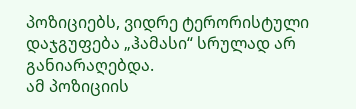პოზიციებს, ვიდრე ტერორისტული დაჯგუფება „ჰამასი“ სრულად არ განიარაღებდა.
ამ პოზიციის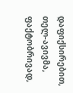დაფიქსირებით, თელ-ავივმა, ფაქტობრივად,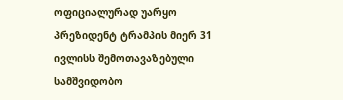ოფიციალურად უარყო პრეზიდენტ ტრამპის მიერ 31 ივლისს შემოთავაზებული სამშვიდობო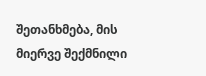შეთანხმება, მის მიერვე შექმნილი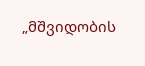„მშვიდობის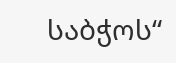საბჭოს“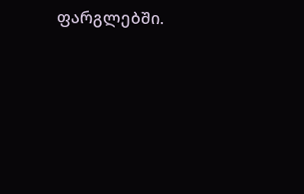ფარგლებში.